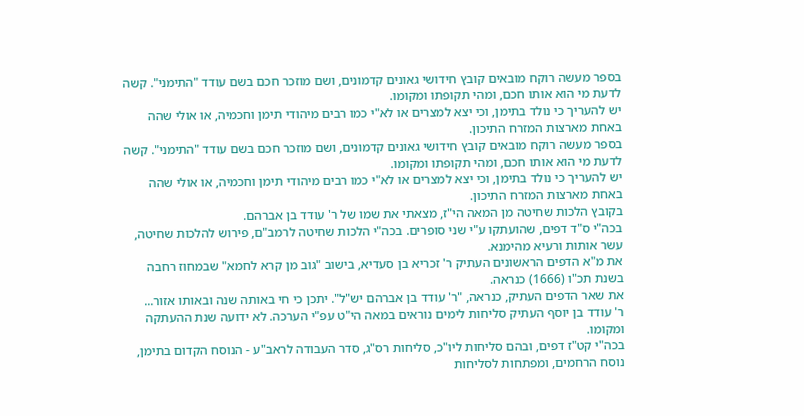בספר מעשה רוקח מובאים קובץ חידושי גאונים קדמונים, ושם מוזכר חכם בשם עודד "התימני". קשה לדעת מי הוא אותו חכם, ומהי תקופתו ומקומו.
יש להעריך כי נולד בתימן, וכי יצא למצרים או לא"י כמו רבים מיהודי תימן וחכמיה, או אולי שהה באחת מארצות המזרח התיכון.
בספר מעשה רוקח מובאים קובץ חידושי גאונים קדמונים, ושם מוזכר חכם בשם עודד "התימני". קשה לדעת מי הוא אותו חכם, ומהי תקופתו ומקומו.
יש להעריך כי נולד בתימן, וכי יצא למצרים או לא"י כמו רבים מיהודי תימן וחכמיה, או אולי שהה באחת מארצות המזרח התיכון.
בקובץ הלכות שחיטה מן המאה הי"ז, מצאתי את שמו של ר' עודד בן אברהם.
בכה"י ס"ד דפים, שהועתקו ע"י שני סופרים. בכה"י הלכות שחיטה לרמב"ם, פירוש להלכות שחיטה, עשר אותות ורעיא מהימנא.
את מ"א הדפים הראשונים העתיק ר' זכריא בן סעדיא, בישוב "גוב מן קרא לחמא" שבמחוז רחבה בשנת תכ"ו (1666) כנראה.
את שאר הדפים העתיק, כנראה, "ר' עודד בן אברהם יש"ל". יתכן כי חי באותה שנה ובאותו אזור...
ר' עודד בן יוסף העתיק סליחות לימים נוראים במאה הי"ט עפ"י הערכה. לא ידועה שנת ההעתקה ומקומו.
בכה"י קט"ז דפים, ובהם סליחות ליו"כ, סליחות רס"ג, סדר העבודה לראב"ע - הנוסח הקדום בתימן, נוסח הרחמים, ומפתחות לסליחות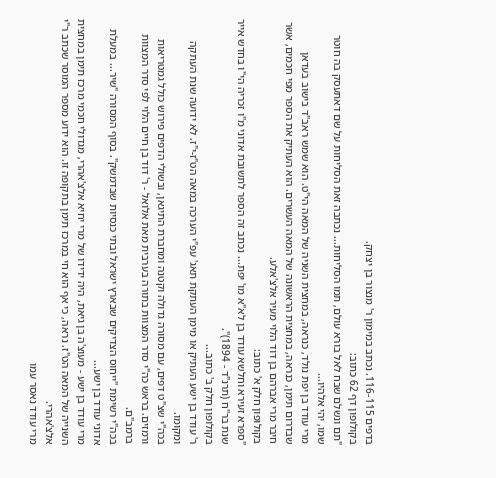בדפים 116-115. נכתב במימון ר' מנצור בן יצחק.
בקולופון דף 62 כתוב:
"תם ונשלם שבח לאל בורא עולם, תמו הסליחות... נכתבה זאת הסליחות על שם דאתעסק בה חוטר שמו, יהי אלהיו...
מרי עודד בן יפת נולד, כנראה, במחצית השניה של המאה הי"ט. הוא שמש ראב"ד בישוב בעדאן שבדרום תימן, כנראה, במחצית הראשונה של המאה העשרים. הוא העתיק את הספר מפי חכמים, אשר חיבר מרי אברהם בן דוד הלוי מעיר אלצ'אלע.
בקולופון חלק א' כתוב:
"ספרא זעירא וחלשא עודד בן לא"א מו' יפת... נכתב זה הספר לתשובת אדוני מ"ו זכריה הי"ו בחדש אייר שנת בר"ח (תרנ"ד - 1894)".
בקולופון חלק ב' כתוב...
ר' עודד בן ישע העתיק או מימן העתקת תאג' עפ"י הערכה במאה הט"ז-י"ז. לא ידועה שנת העתקה ומקומו.
בכה"י שצ"ט דפים, עם מסורה גדולה וקטנה ומחברת התיגאן, ובשולי הדפים פירוש כולל גמטריאות ורמזים. בראש כה"י סדר המצוות בתורה בערבית מאת אלואל - ר' דוד בן חיים הלוי לפי סדר המצוות ברמב"ם.
בכה"י רשימת "ייחוס הצדיקים שבארץ ישראל ובתי כנסיות שבדמשק". בסוף המסורה "שיר... במעלת אדוני עודד בן ישע...
מרי עודד בן ישע - מעוצ'ה בן גיאת, היה ידידו של מרי יחיא אלצ'אהרי, מגדולי חכמי מרכז תימן במחצית השנייה של המאה הט"ז. נראה, כי אף הוא חי במרכז תימן בתקופה זו. הוא ידוע מספר המוסר שכתב ר"י אלצ'אהרי.
מרי עודד נאסר עמו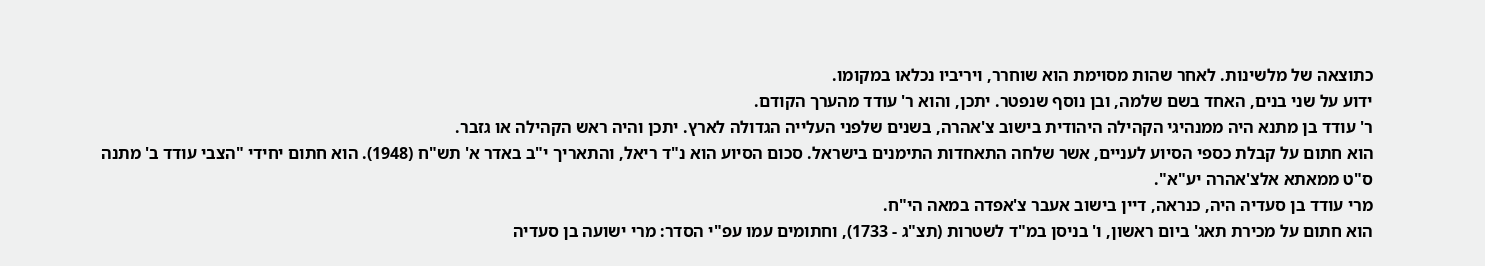כתוצאה של מלשינות. לאחר שהות מסוימת הוא שוחרר, ויריביו נכלאו במקומו.
ידוע על שני בנים, האחד בשם שלמה, ובן נוסף שנפטר. יתכן, והוא ר' עודד מהערך הקודם.
ר' עודד בן מתנא היה ממנהיגי הקהילה היהודית בישוב צ'אהרה, בשנים שלפני העלייה הגדולה לארץ. יתכן והיה ראש הקהילה או גזבר.
הוא חתום על קבלת כספי הסיוע לעניים, אשר שלחה התאחדות התימנים בישראל. סכום הסיוע הוא נ"ד ריאל, והתאריך י"ב באדר א' תש"ח (1948). הוא חתום יחידי "הצבי עודד ב' מתנה ס"ט ממאתא אלצ'אהרה יע"א".
מרי עודד בן סעדיה היה, כנראה, דיין בישוב אעבר צ'אפדה במאה הי"ח.
הוא חתום על מכירת תאג' ביום ראשון, ו' בניסן במ"ד לשטרות (תצ"ג - 1733), וחתומים עמו עפ"י הסדר: מרי ישועה בן סעדיה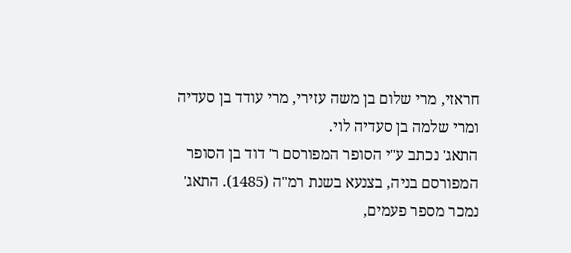חראזי, מרי שלום בן משה עזירי, מרי עודד בן סעדיה ומרי שלמה בן סעדיה לוי.
התאג' נכתב ע"י הסופר המפורסם ר' דוד בן הסופר המפורסם בניה, בצנעא בשנת רמ"ה (1485). התאג' נמכר מספר פעמים,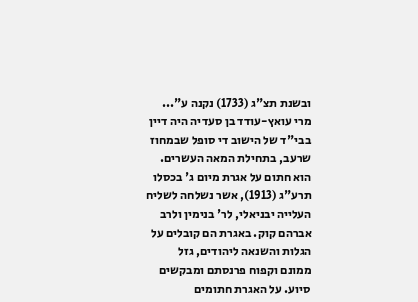ובשנת תצ"ג (1733) נקנה ע"...
מרי עואץ-עודד בן סעדיה היה דיין בבי"ד של הישוב די סופל שבמחוז שרעב, בתחילת המאה העשרים.
הוא חתום על אגרת מיום ג' בכסלו תרע"ג (1913), אשר נשלחה לשליח העלייה יבניאלי, לר' בנימין ולרב אברהם קוק. באגרת הם קובלים על הגלות והשנאה ליהודים, גזל ממונם וקפוח פרנסתם ומבקשים סיוע. על האגרת חתומים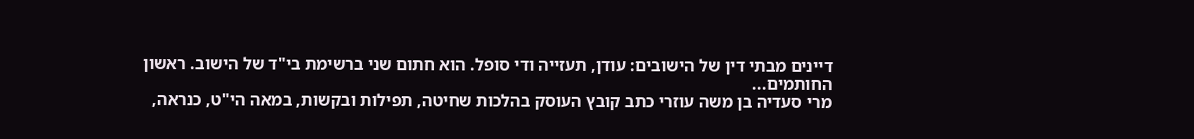דיינים מבתי דין של הישובים: עודן, תעזייה ודי סופל. הוא חתום שני ברשימת בי"ד של הישוב. ראשון החותמים...
מרי סעדיה בן משה עוזרי כתב קובץ העוסק בהלכות שחיטה, תפילות ובקשות, במאה הי"ט, כנראה,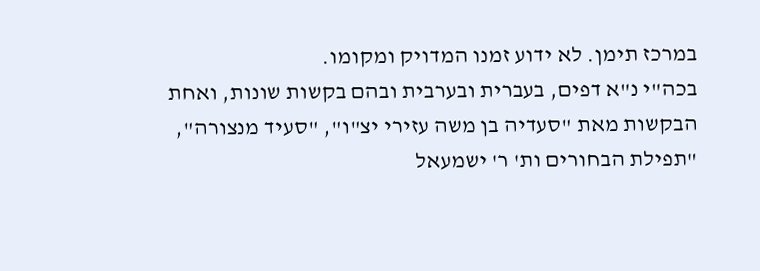במרכז תימן. לא ידוע זמנו המדויק ומקומו.
בכה"י נ"א דפים, בעברית ובערבית ובהם בקשות שונות, ואחת הבקשות מאת "סעדיה בן משה עזירי יצ"ו", "סעיד מנצורה", "תפילת הבחורים ות' ר' ישמעאל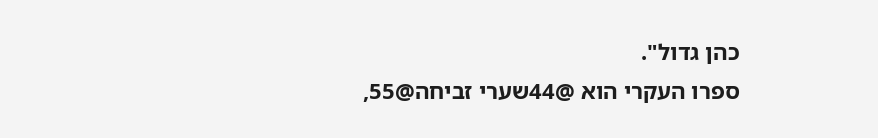כהן גדול".
ספרו העקרי הוא @44שערי זביחה@55,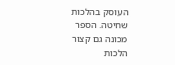העוסק בהלכות שחיטה. הספר מכונה גם קצור הלכות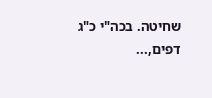שחיטה. בכה"י כ"ג דפים,...